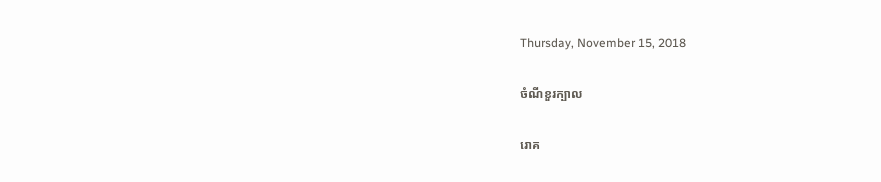Thursday, November 15, 2018

ចំណីខួរក្បាល

រោគ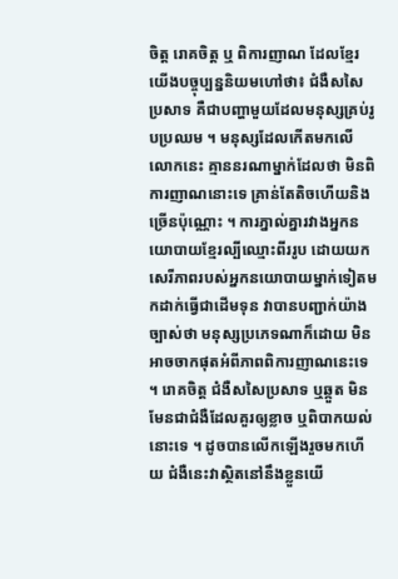ចិត្ត រោគចិត្ត ឬ ពិការញាណ ដែលខ្មែរយើងបច្ចុប្បន្ននិយមហៅថា៖ ជំងឺសសៃប្រសាទ គឺជាបញ្ហាមួយដែលមនុស្សគ្រប់រូបប្រឈម ។ មនុស្សដែលកើតមកលើលោកនេះ គ្មាននរណាម្នាក់ដែលថា មិនពិការញាណនោះទេ គ្រាន់តែតិចហើយនិងច្រើនប៉ុណ្ណោះ ។ ការភ្នាល់គ្នារវាងអ្នកនយោបាយខ្មែរល្បីឈ្មោះពីររូប ដោយយកសេរីភាពរបស់អ្នកនយោបាយម្នាក់ទៀតមកដាក់ធ្វើជាដើមទុន វាបានបញ្ជាក់យ៉ាងច្បាស់ថា មនុស្សប្រភេទណាក៏ដោយ មិនអាចចាកផុតអំពីភាពពិការញាណនេះទេ ។ រោគចិត្ត ជំងឺសសៃប្រសាទ ឬឆ្កួត មិនមែនជាជំងឺដែលគួរឲ្យខ្លាច ឬពិបាកយល់នោះទេ ។ ដូចបានលើកឡើងរួចមកហើយ ជំងឺនេះវាស្ថិតនៅនឹងខ្លួនយើ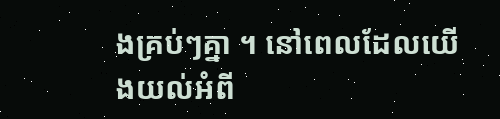ងគ្រប់ៗគ្នា ។ នៅពេលដែលយើងយល់អំពី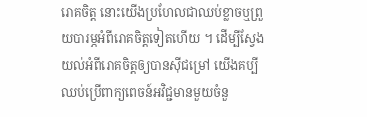រោគចិត្ត នោះយើងប្រហែលជាឈប់ខ្លាចឬព្រួយបារម្ភអំពីរោគចិត្តទៀតហើយ ។ ដើម្បីស្វែងយល់អំពីរោគចិត្តឲ្យបានសុីជម្រៅ យើងគប្បីឈប់ប្រើពាក្យពេចន៍អវិជ្ជមានមួយចំនួ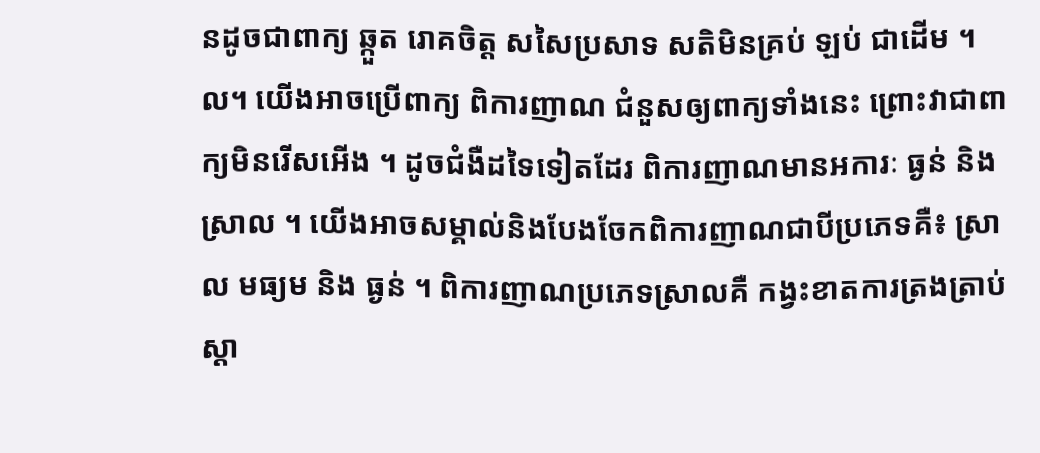នដូចជាពាក្យ ឆ្កួត រោគចិត្ត សសៃប្រសាទ សតិមិនគ្រប់ ឡប់ ជាដើម ។ល។ យើងអាចប្រើពាក្យ ពិការញាណ ជំនួសឲ្យពាក្យទាំងនេះ ព្រោះវាជាពាក្យមិនរើសអើង ។ ដូចជំងឺដទៃទៀតដែរ ពិការញាណមានអការៈ ធ្ងន់ និង ស្រាល ។ យើងអាចសម្គាល់និងបែងចែកពិការញាណជាបីប្រភេទគឺ៖ ស្រាល មធ្យម និង ធ្ងន់ ។ ពិការញាណប្រភេទស្រាលគឺ កង្វះខាតការត្រងត្រាប់ស្តា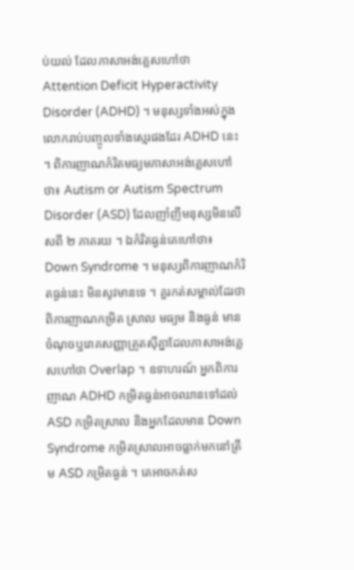ប់យល់ ដែលភាសាអង់គ្លេសហៅថា Attention Deficit Hyperactivity Disorder (ADHD) ។ មនុស្សទាំងអស់ក្នុងលោករាប់បញ្ចូលទាំងស្មេរផងដែរ ADHD នេះ ។ ពិការញាណកំរិតមធ្យមភាសាអង់គ្លេសហៅថា៖ Autism or Autism Spectrum Disorder (ASD) ដែលញាំញីមនុស្សមិនលើសពី ២ ភាគរយ ។ ឯកំរិតធ្ងន់គេហៅថា៖ Down Syndrome ។ មនុស្សពិការញាណកំរិតធ្ងន់នេះ មិនសូវមានទេ ។ គួរកត់សម្គាល់ដែរថា ពិការញាណកម្រិត ស្រាល មធ្យម និងធ្ងន់ មានចំណុចឬរោគសញ្ញាត្រួតស៊ីគ្នាដែលភាសាអង់គ្លេសហៅថា Overlap ។ ឧទាហរណ៍ អ្នកពិការញាណ ADHD កម្រិតធ្ងន់អាចឈានទៅដល់ ASD កម្រិតស្រាល និងអ្នកដែលមាន Down Syndrome កម្រិតស្រាលអាចធ្លាក់មកនៅត្រឹម ASD កម្រិតធ្ងន់ ។ គេអាចកត់ស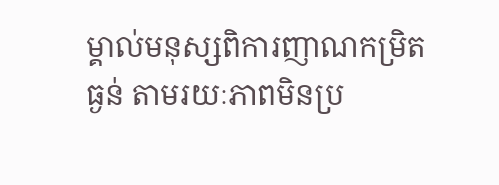ម្គាល់មនុស្សពិការញាណកម្រិតធ្ងន់ តាមរយៈភាពមិនប្រ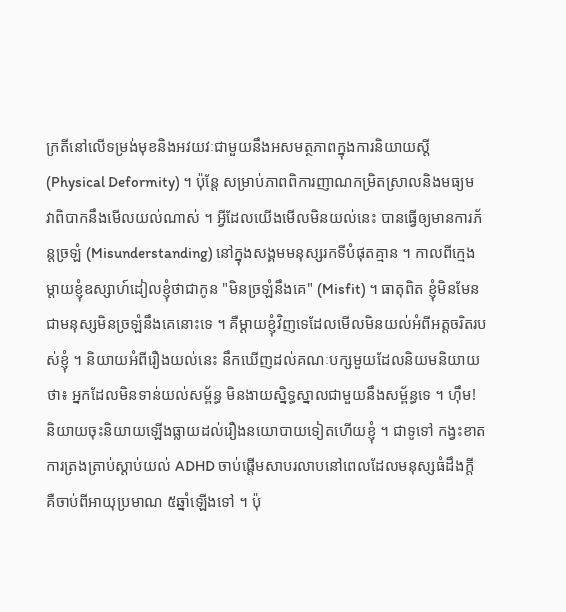ក្រតីនៅលើទម្រង់មុខនិងអវយវៈជាមួយនឹងអសមត្ថភាពក្នុងការនិយាយស្តី (Physical Deformity) ។ ប៉ុន្តែ សម្រាប់ភាពពិការញាណកម្រិតស្រាលនិងមធ្យម វាពិបាកនឹងមើលយល់ណាស់ ។ អ្វីដែលយើងមើលមិនយល់នេះ បានធ្វើឲ្យមានការភ័ន្តច្រឡំ (Misunderstanding) នៅក្នុងសង្គមមនុស្សរកទីបំផុតគ្មាន ។ កាលពីក្មេង ម្តាយខ្ញុំឧស្សាហ៍ដៀលខ្ញុំថាជាកូន "មិនច្រឡំនឹងគេ" (Misfit) ។ ធាតុពិត ខ្ញុំមិនមែនជាមនុស្សមិនច្រឡំនឹងគេនោះទេ ។ គឺម្តាយខ្ញុំវិញទេដែលមើលមិនយល់អំពីអត្តចរិតរបស់ខ្ញុំ ។ និយាយអំពីរឿងយល់នេះ នឹកឃើញដល់គណៈបក្សមួយដែលនិយមនិយាយថា៖ អ្នកដែលមិនទាន់យល់សម្ព័ន្ធ មិនងាយស្និទ្ធស្នាលជាមួយនឹងសម្ព័ន្ធទេ ។ ហុឹម! និយាយចុះនិយាយឡើងធ្លាយដល់រឿងនយោបាយទៀតហើយខ្ញុំ ។ ជាទូទៅ កង្វះខាតការត្រងត្រាប់ស្តាប់យល់ ADHD ចាប់ផ្តើមសាបរលាបនៅពេលដែលមនុស្សធំដឹងក្តី គឺចាប់ពីអាយុប្រមាណ ៥ឆ្នាំឡើងទៅ ។ ប៉ុ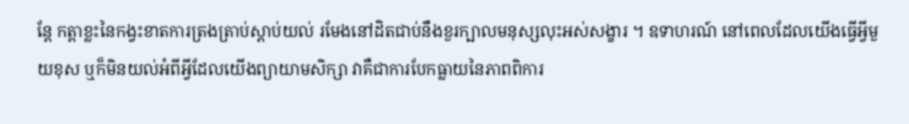ន្តែ កត្តាខ្លះនៃកង្វះខាតការត្រងត្រាប់ស្តាប់យល់ រមែងនៅដិតជាប់នឹងខួរក្បាលមនុស្សលុះអស់សង្ខារ ។ ឧទាហរណ៍ នៅពេលដែលយើងធ្វើអ្វីមួយខុស ឬក៏មិនយល់អំពីអ្វីដែលយើងព្យាយាមសិក្សា វាគឺជាការបែកធ្លាយនៃភាពពិការ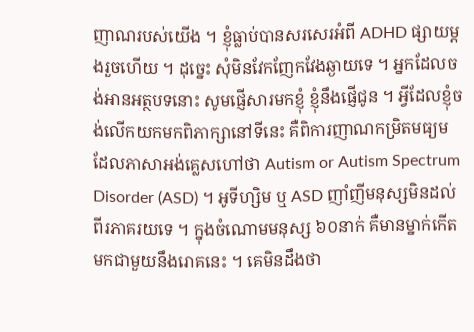ញាណរបស់យើង ។ ខ្ញុំធ្លាប់បានសរសេរអំពី ADHD ផ្សាយម្តងរួចហើយ ។ ដុច្នេះ សុំមិនវែកញែកវែងឆ្ងាយទេ ។ អ្នកដែលចង់អានអត្ថបទនោះ សូមផ្ញើសារមកខ្ញុំ ខ្ញុំនឹងផ្ញើជូន ។ អ្វីដែលខ្ញុំចង់លើកយកមកពិភាក្សានៅទីនេះ គឺពិការញាណកម្រិតមធ្យមដែលភាសាអង់គ្លេសហៅថា Autism or Autism Spectrum Disorder (ASD) ។ អូទីហ្សិម ឬ ASD ញាំញីមនុស្សមិនដល់ពីរភាគរយទេ ។ ក្នុងចំណោមមនុស្ស ៦០នាក់ គឺមានម្នាក់កើតមកជាមួយនឹងរោគនេះ ។ គេមិនដឹងថា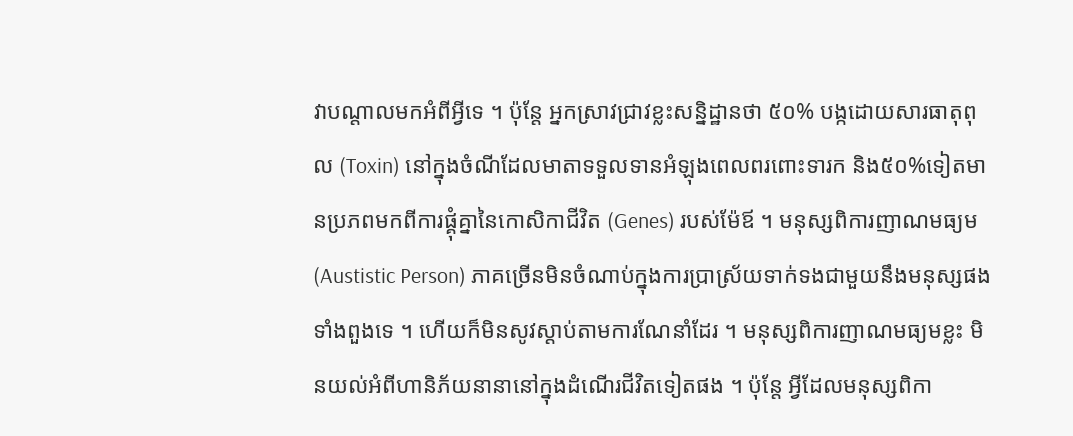វាបណ្តាលមកអំពីអ្វីទេ ។ ប៉ុន្តែ អ្នកស្រាវជ្រាវខ្លះសន្និដ្ឋានថា ៥០% បង្កដោយសារធាតុពុល (Toxin) នៅក្នុងចំណីដែលមាតាទទួលទានអំឡុងពេលពរពោះទារក និង៥០%ទៀតមានប្រភពមកពីការផ្គុំគ្នានៃកោសិកាជីវិត (Genes) របស់ម៉ែឪ ។ មនុស្សពិការញាណមធ្យម (Austistic Person) ភាគច្រើនមិនចំណាប់ក្នុងការប្រាស្រ័យទាក់ទងជាមួយនឹងមនុស្សផងទាំងពួងទេ ។ ហើយក៏មិនសូវស្តាប់តាមការណែនាំដែរ ។ មនុស្សពិការញាណមធ្យមខ្លះ មិនយល់អំពីហានិភ័យនានានៅក្នុងដំណើរជីវិតទៀតផង ។ ប៉ុន្តែ អ្វីដែលមនុស្សពិកា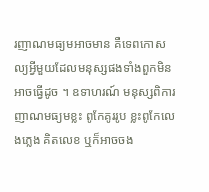រញាណមធ្យមអាចមាន គឺទេពកោសល្យអ្វីមួយដែលមនុស្សផងទាំងពួកមិនអាចធ្វើដូច ។ ឧទាហរណ៍ មនុស្សពិការញាណមធ្យមខ្លះ ពូកែគូររូប ខ្លះពូកែលេងភ្លេង គិតលេខ ឬក៏អាចចង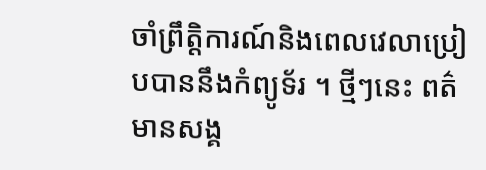ចាំព្រឹត្តិការណ៍និងពេលវេលាប្រៀបបាននឹងកំព្យូទ័រ ។ ថ្មីៗនេះ ពត៌មានសង្គ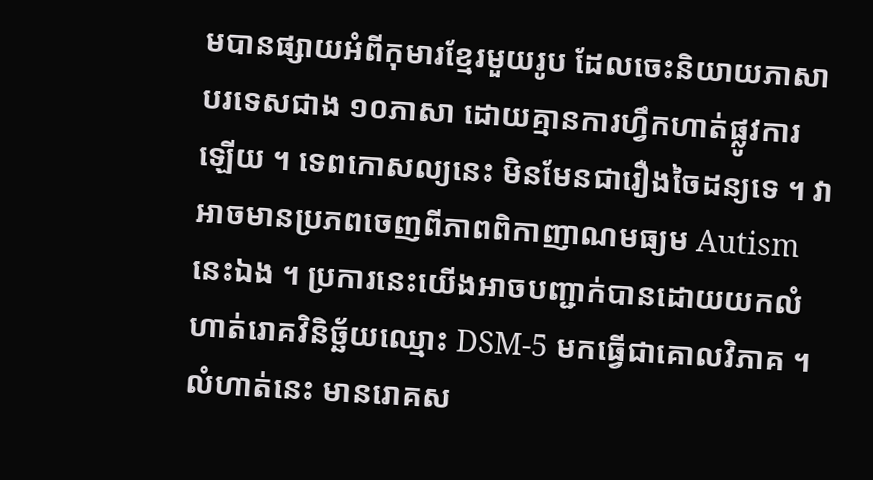មបានផ្សាយអំពីកុមារខ្មែរមួយរូប ដែលចេះនិយាយភាសាបរទេសជាង ១០ភាសា ដោយគ្មានការហ្វឹកហាត់ផ្លូវការឡើយ ។ ទេពកោសល្យនេះ មិនមែនជារឿងចៃដន្យទេ ។ វាអាចមានប្រភពចេញពីភាពពិកាញាណមធ្យម Autism នេះឯង ។ ប្រការនេះយើងអាចបញ្ជាក់បានដោយយកលំហាត់រោគវិនិច្ឆ័យឈ្មោះ DSM-5 មកធ្វើជាគោលវិភាគ ។ លំហាត់នេះ មានរោគស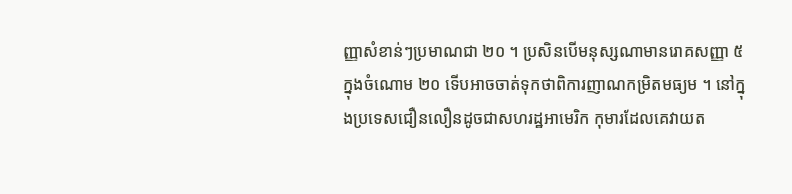ញ្ញាសំខាន់ៗប្រមាណជា ២០ ។ ប្រសិនបើមនុស្សណាមានរោគសញ្ញា ៥ ក្នុងចំណោម ២០ ទើបអាចចាត់ទុកថាពិការញាណកម្រិតមធ្យម ។ នៅក្នុងប្រទេសជឿនលឿនដូចជាសហរដ្ឋអាមេរិក កុមារដែលគេវាយត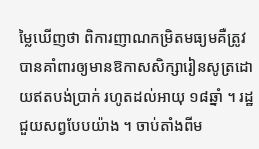ម្លៃឃើញថា ពិការញាណកម្រិតមធ្យមគឺត្រូវបានគាំពារឲ្យមានឱកាសសិក្សារៀនសូត្រដោយឥតបង់ប្រាក់ រហូតដល់អាយុ ១៨ឆ្នាំ ។ រដ្ឋជួយសព្វបែបយ៉ាង ។ ចាប់តាំងពីម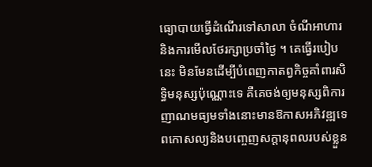ធ្យោបាយធ្វើដំណើរទៅសាលា ចំណីអាហារ និងការមើលថែរក្សាប្រចាំថ្ងៃ ។ គេធ្វើរបៀបនេះ មិនមែនដើម្បីបំពេញកាតព្វកិច្ចគាំពារសិទ្ធិមនុស្សប៉ុណ្ណោះទេ គឺគេចង់ឲ្យមនុស្សពិការញាណមធ្យមទាំងនោះមានឱកាសអភិវឌ្ឍទេពកោសល្យនិងបញ្ចេញសក្តានុពលរបស់ខ្លួន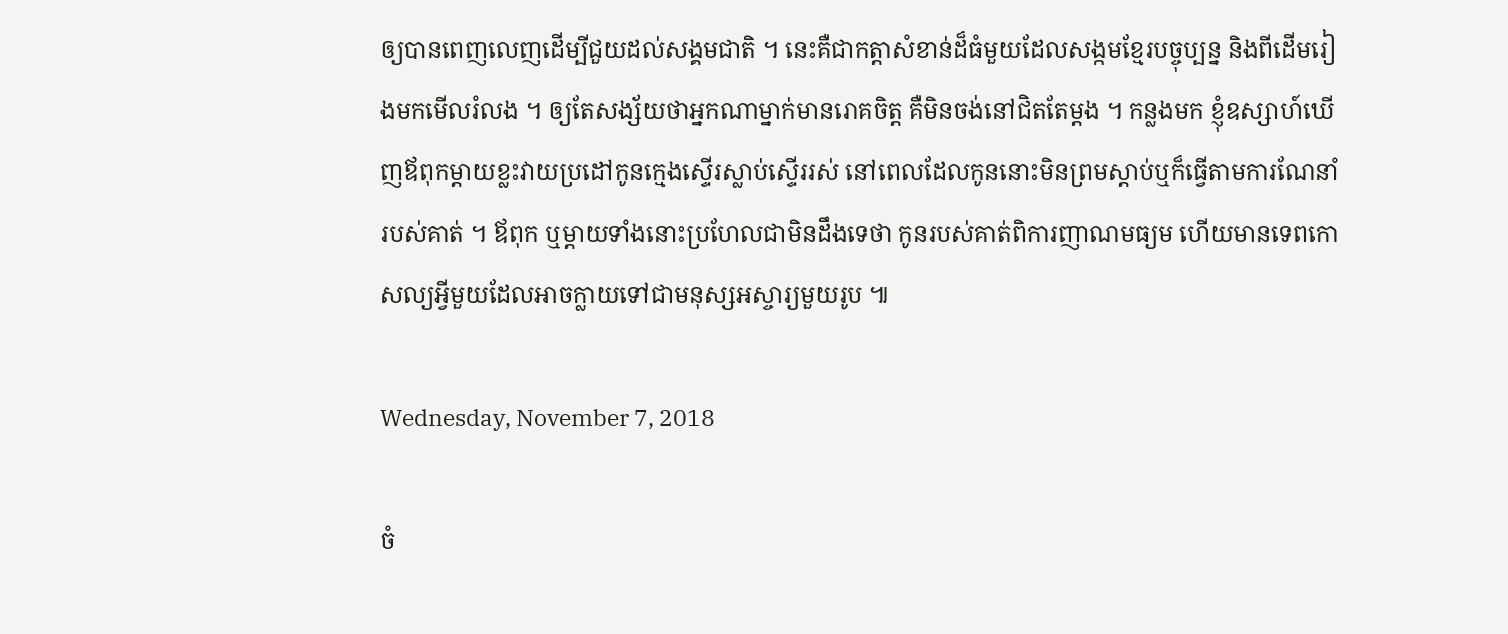ឲ្យបានពេញលេញដើម្បីជួយដល់សង្គមជាតិ ។ នេះគឺជាកត្តាសំខាន់ដ៏ធំមួយដែលសង្កមខ្មែរបច្ចុប្បន្ន និងពីដើមរៀងមកមើលរំលង ។ ឲ្យតែសង្ស័យថាអ្នកណាម្នាក់មានរោគចិត្ត គឺមិនចង់នៅជិតតែម្តង ។ កន្លងមក ខ្ញុំឧស្សាហ៍ឃើញឪពុកម្តាយខ្លះវាយប្រដៅកូនក្មេងស្ទើរស្លាប់ស្ទើររស់ នៅពេលដែលកូននោះមិនព្រមស្តាប់ឬក៏ធ្វើតាមការណែនាំរបស់គាត់ ។ ឪពុក ឬម្តាយទាំងនោះប្រហែលជាមិនដឹងទេថា កូនរបស់គាត់ពិការញាណមធ្យម ហើយមានទេពកោសល្យអ្វីមួយដែលអាចក្លាយទៅជាមនុស្សអស្ចារ្យមួយរូប ៕

Wednesday, November 7, 2018

ចំ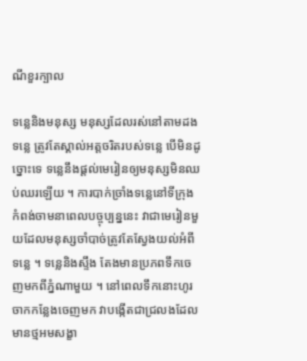ណីខួរក្បាល

ទន្លេនិងមនុស្ស មនុស្សដែលរស់នៅតាមដងទន្លេ ត្រូវតែស្គាល់អត្តចរិតរបស់ទន្លេ បើមិនដូច្នោះទេ ទន្លេនឹងផ្តល់មេរៀនឲ្យមនុស្សមិនឈប់ឈរឡើយ ។ ការបាក់ច្រាំងទន្លេនៅទីក្រុងកំពង់ចាមនាពេលបច្ចុប្បន្ននេះ វាជាមេរៀនមួយដែលមនុស្សចាំបាច់ត្រូវតែស្វែងយល់អំពីទន្លេ ។ ទន្លេនិងស្ទឹង តែងមានប្រភពទឹកចេញមកពីភ្នំណាមួយ ។ នៅពេលទឹកនោះហូរចាកកន្លែងចេញមក វាបង្កើតជាជ្រលងដែលមានថ្មអមសង្ខា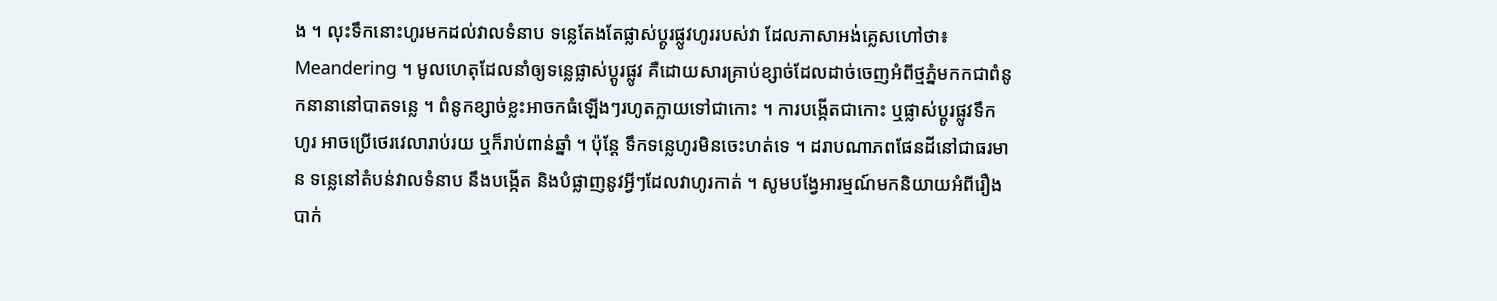ង ។ លុះទឹកនោះហូរមកដល់វាលទំនាប ទន្លេតែងតែផ្លាស់ប្តូរផ្លូវហូររបស់វា ដែលភាសាអង់គ្លេសហៅថា៖ Meandering ។ មូលហេតុដែលនាំឲ្យទន្លេផ្លាស់ប្តូរផ្លូវ គឺដោយសារគ្រាប់ខ្សាច់ដែលដាច់ចេញអំពីថ្មភ្នំមកកជាពំនូកនានានៅបាតទន្លេ ។ ពំនូកខ្សាច់ខ្លះអាចកធំឡើងៗរហូតក្លាយទៅជាកោះ ។ ការបង្កើតជាកោះ ឬផ្លាស់ប្តូរផ្លូវទឹកហូរ អាចប្រើថេរវេលារាប់រយ ឬក៏រាប់ពាន់ឆ្នាំ ។ ប៉ុន្តែ ទឹកទន្លេហូរមិនចេះហត់ទេ ។ ដរាបណាភពផែនដីនៅជាធរមាន ទន្លេនៅតំបន់វាលទំនាប នឹងបង្កើត និងបំផ្លាញនូវអ្វីៗដែលវាហូរកាត់ ។ សូមបង្វែអារម្មណ៍មកនិយាយអំពីរឿងបាក់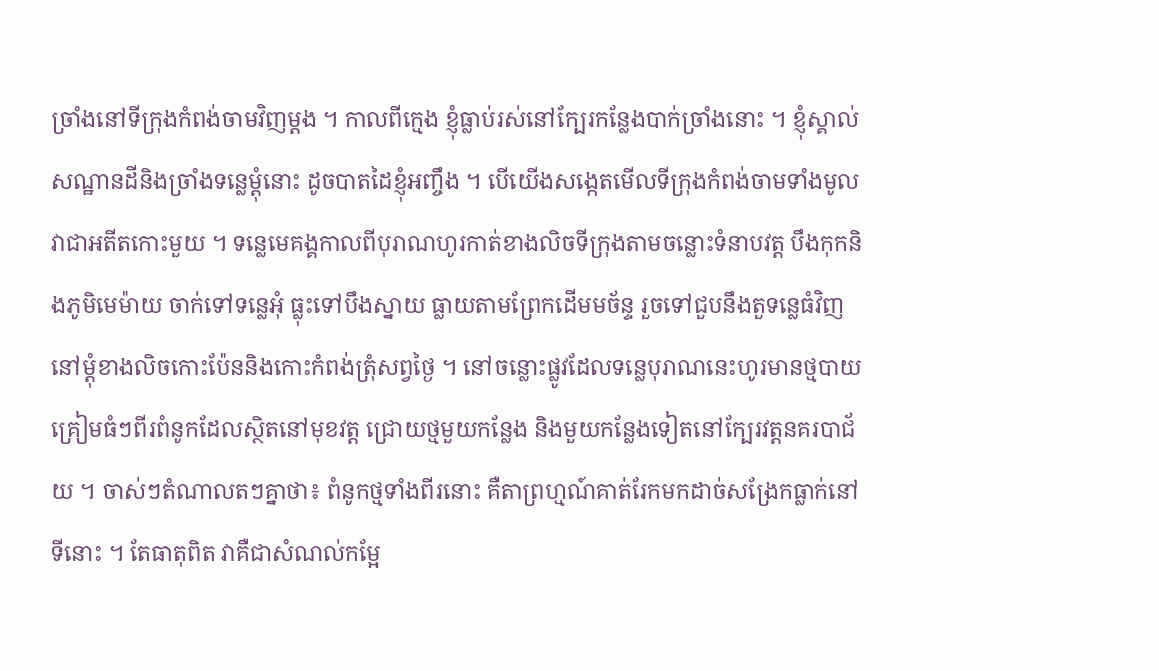ច្រាំងនៅទីក្រុងកំពង់ចាមវិញម្តង ។ កាលពីក្មេង ខ្ញុំធ្លាប់រស់នៅក្បែរកន្លែងបាក់ច្រាំងនោះ ។ ខ្ញុំស្គាល់សណ្ឋានដីនិងច្រាំងទន្លេម្តុំនោះ ដូចបាតដៃខ្ញុំអញ្ចឹង ។ បើយើងសង្កេតមើលទីក្រុងកំពង់ចាមទាំងមូល វាជាអតីតកោះមួយ ។ ទន្លេមេគង្គកាលពីបុរាណហូរកាត់ខាងលិចទីក្រុងតាមចន្លោះទំនាបវត្ត បឹងកុកនិងភូមិមេម៉ាយ ចាក់ទៅទន្លេអុំ ធ្លុះទៅបឹងស្នាយ ធ្លាយតាមព្រែកដើមមច័ន្ទ រួចទៅជួបនឹងតួទន្លេធំវិញនៅម្តុំខាងលិចកោះប៉ែននិងកោះកំពង់ត្រុំសព្វថ្ងៃ ។ នៅចន្លោះផ្លូវដែលទន្លេបុរាណនេះហូរមានថ្មបាយគ្រៀមធំៗពីរពំនូកដែលស្ថិតនៅមុខវត្ត ជ្រោយថ្មមួយកន្លែង និងមួយកន្លែងទៀតនៅក្បែរវត្តនគរបាជ័យ ។ ចាស់ៗតំណាលតៗគ្នាថា៖ ពំនូកថ្មទាំងពីរនោះ គឺតាព្រហ្មណ៍គាត់រែកមកដាច់សង្រែកធ្លាក់នៅទីនោះ ។ តែធាតុពិត វាគឺជាសំណល់កម្អែ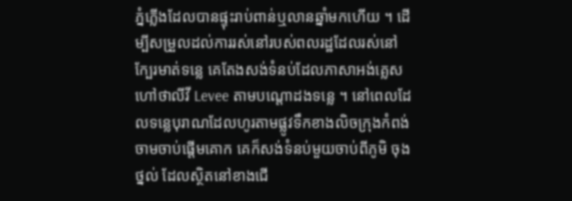ភ្នំភ្លើងដែលបានផ្ទុះរាប់ពាន់ឬលានឆ្នាំមកហើយ ។ ដើម្បីសម្រួលដល់ការរស់នៅរបស់ពលរដ្ឋដែលរស់នៅក្បែរមាត់ទន្លេ គេតែងសង់ទំនប់ដែលភាសាអង់គ្លេសហៅថាលីវី Levee តាមបណ្តោដងទន្លេ ។ នៅពេលដែលទន្លេបុរាណដែលហូរតាមផ្លូវទឹកខាងលិចក្រុងកំពង់ចាមចាប់ផ្តើមគោក គេក៏សង់ទំនប់មួយចាប់ពីភូមិ ចុងថ្នល់ ដែលស្ថិតនៅខាងជើ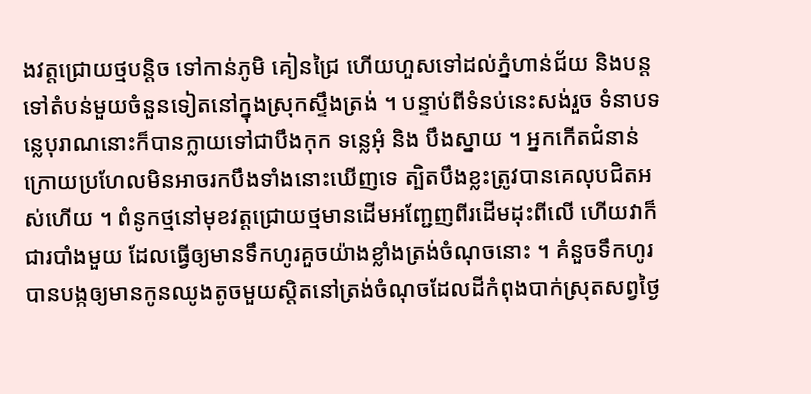ងវត្តជ្រោយថ្មបន្តិច ទៅកាន់ភូមិ គៀនជ្រៃ ហើយហួសទៅដល់ភ្នំហាន់ជ័យ និងបន្តទៅតំបន់មួយចំនួនទៀតនៅក្នុងស្រុកស្ទឹងត្រង់ ។ បន្ទាប់ពីទំនប់នេះសង់រួច ទំនាបទន្លេបុរាណនោះក៏បានក្លាយទៅជាបឹងកុក ទន្លេអុំ និង បឹងស្នាយ ។ អ្នកកើតជំនាន់ក្រោយប្រហែលមិនអាចរកបឹងទាំងនោះឃើញទេ ត្បិតបឹងខ្លះត្រូវបានគេលុបជិតអស់ហើយ ។ ពំនូកថ្មនៅមុខវត្តជ្រោយថ្មមានដើមអញ្ជែញពីរដើមដុះពីលើ ហើយវាក៏ជារបាំងមួយ ដែលធ្វើឲ្យមានទឹកហូរគួចយ៉ាងខ្លាំងត្រង់ចំណុចនោះ ។ គំនួចទឹកហូរបានបង្កឲ្យមានកូនឈូងតូចមួយស្តិតនៅត្រង់ចំណុចដែលដីកំពុងបាក់ស្រុតសព្វថ្ងៃ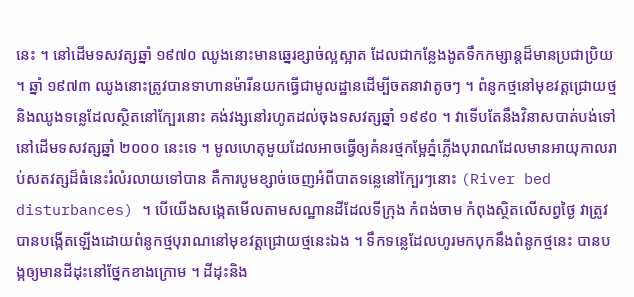នេះ ។ នៅដើមទសវត្សឆ្នាំ ១៩៧០ ឈូងនោះមានឆ្នេរខ្សាច់ល្អស្អាត ដែលជាកន្លែងងូតទឹកកម្សាន្តដ៏មានប្រជាប្រិយ ។ ឆ្នាំ ១៩៧៣ ឈូងនោះត្រូវបានទាហានម៉ារីនយកធ្វើជាមូលដ្ឋានដើម្បីចតនាវាតូចៗ ។ ពំនូកថ្មនៅមុខវត្តជ្រោយថ្ម និងឈូងទន្លេដែលស្ថិតនៅក្បែរនោះ គង់វង្សនៅរហូតដល់ចុងទសវត្សឆ្នាំ ១៩៩០ ។ វាទើបតែនឹងវិនាសបាត់បង់ទៅនៅដើមទសវត្សឆ្នាំ ២០០០ នេះទេ ។ មូលហេតុមួយដែលអាចធ្វើឲ្យគំនរថ្មកម្អែភ្នំភ្លើងបុរាណដែលមានអាយុកាលរាប់សតវត្សដ៏ធំនេះរំលំរលាយទៅបាន គឺការបូមខ្សាច់ចេញអំពីបាតទន្លេនៅក្បែរៗនោះ (River bed disturbances) ។ បើយើងសង្កេតមើលតាមសណ្ឋានដីដែលទីក្រុង កំពង់ចាម កំពុងស្ថិតលើសព្វថ្ងៃ វាត្រូវបានបង្កើតឡើងដោយពំនូកថ្មបុរាណនៅមុខវត្តជ្រោយថ្មនេះឯង ។ ទឹកទន្លេដែលហូរមកបុកនឹងពំនូកថ្មនេះ បានបង្កឲ្យមានដីដុះនៅថ្នែកខាងក្រោម ។ ដីដុះនិង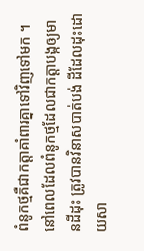ពំនូកថ្មគឺជាកត្តាគាំពារគ្នាទៅវិញទៅមក ។ នៅពេលដែលពំនូកថ្មដែលជាកត្តាបង្កឲ្យមានដីដុះ ត្រូវបានវិនាសបាត់បង់ ដីដែលដុះដោយសា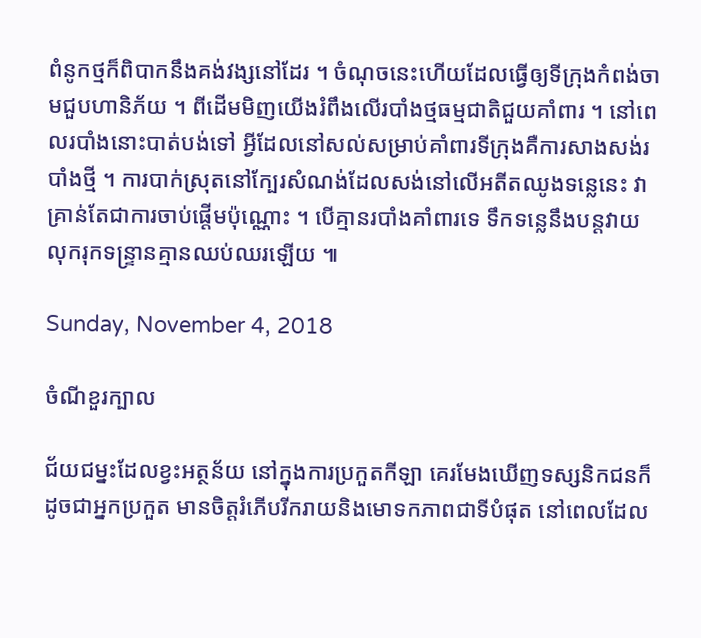ពំនូកថ្មក៏ពិបាកនឹងគង់វង្សនៅដែរ ។ ចំណុចនេះហើយដែលធ្វើឲ្យទីក្រុងកំពង់ចាមជួបហានិភ័យ ។ ពីដើមមិញយើងរំពឹងលើរបាំងថ្មធម្មជាតិជួយគាំពារ ។ នៅពេលរបាំងនោះបាត់បង់ទៅ អ្វីដែលនៅសល់សម្រាប់គាំពារទីក្រុងគឺការសាងសង់របាំងថ្មី ។ ការបាក់ស្រុតនៅក្បែរសំណង់ដែលសង់នៅលើអតីតឈូងទន្លេនេះ វាគ្រាន់តែជាការចាប់ផ្តើមប៉ុណ្ណោះ ។ បើគ្មានរបាំងគាំពារទេ ទឹកទន្លេនឹងបន្តវាយលុករុកទន្ទ្រានគ្មានឈប់ឈរឡើយ ៕

Sunday, November 4, 2018

ចំណីខួរក្បាល

ជ័យជម្នះដែលខ្វះអត្ថន័យ នៅក្នុងការប្រកួតកីឡា គេរមែងឃើញទស្សនិកជនក៏ដូចជាអ្នកប្រកួត មានចិត្តរំភើបរីករាយនិងមោទកភាពជាទីបំផុត នៅពេលដែល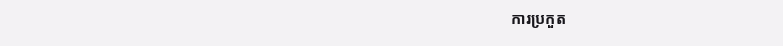ការប្រកួត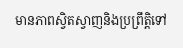មានភាពស្វិតស្វាញនិងប្រព្រឹត្តិទៅ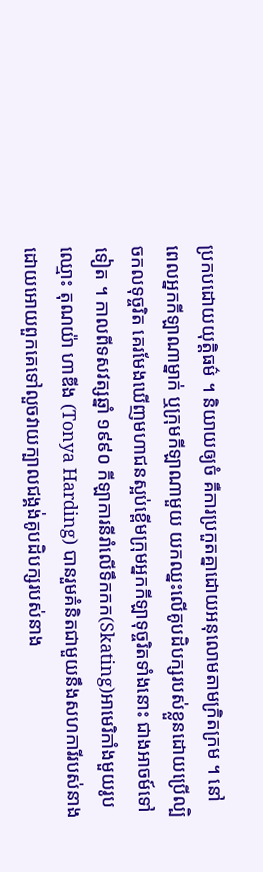ប្រកបដោយយុត្តិធម៌ ។ និយាយឲ្យចំ គឺការប្រកួតគ្នាដោយអនុលោមតាមក្រិតក្រម ។ នៅពេលអ្នកកីឡាណាម្នាក់ ឬក្រុមកីឡាណាមួយ យកឈ្នះលើគូបដិបក្សរបស់ខ្លួនដោយប្រើល្បិចកលទុច្ចរិត គេរមែងឃើញមហាជនស្អប់ខ្ពើមក្រុមអ្នកកីឡាទុច្ចរិតទាំងនោះ ជាងអាចម៍ទៅទៀត ។ កាលពីទសវត្សឆ្នាំ ១៩៩០ កីឡាការនីរាំលើទឹកកក(Skating)អាមេរិកាំងមួយរូបឈ្មោះ តុណយ៉ា ហាឌីង (Tonya Harding) បានរួមគំនិតជាមួយនឹងសហការីរបស់នាង ដោយអោយពួកគេទៅលួចវាយក្បាលជង្គង់គូបដិបក្សរបស់នាង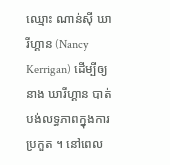ឈ្មោះ ណាន់សុី ឃារីហ្គាន (Nancy Kerrigan) ដើម្បីឲ្យនាង ឃារីហ្គាន បាត់បង់លទ្ធភាពក្នុងការប្រកួត ។ នៅពេល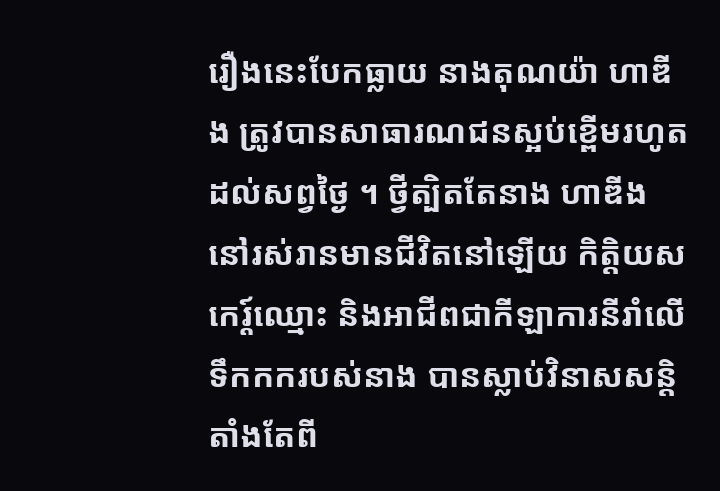រឿងនេះបែកធ្លាយ នាងតុណយ៉ា ហាឌីង ត្រូវបានសាធារណជនស្អប់ខ្ពើមរហូតដល់សព្វថ្ងៃ ។ ថ្វីត្បិតតែនាង ហាឌីង នៅរស់រានមានជីវិតនៅឡើយ កិត្តិយស កេរ្ត៍ឈ្មោះ និងអាជីពជាកីឡាការនីរាំលើទឹកកករបស់នាង បានស្លាប់វិនាសសន្តិតាំងតែពី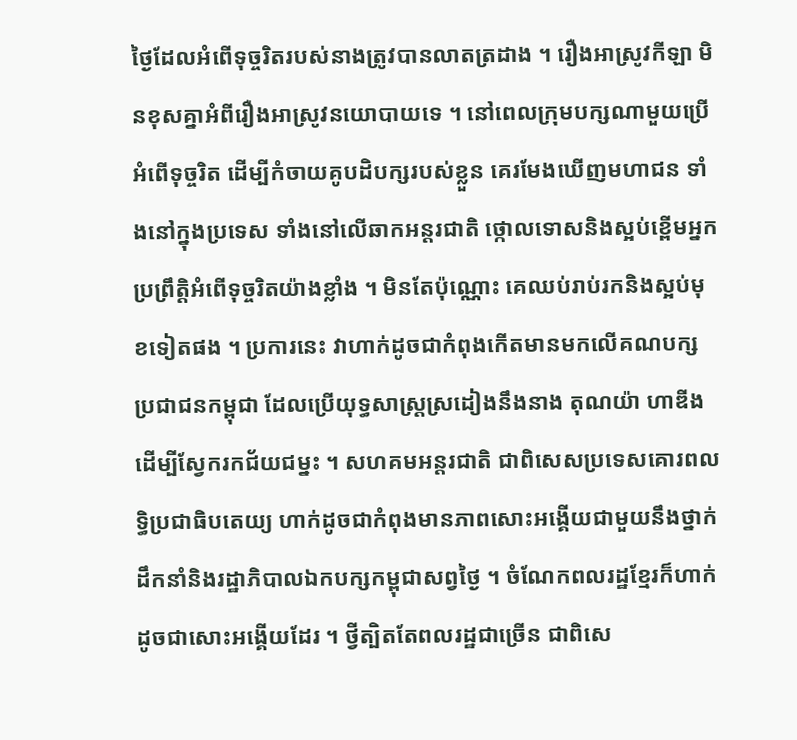ថ្ងៃដែលអំពើទុច្ចរិតរបស់នាងត្រូវបានលាតត្រដាង ។ រឿងអាស្រូវកីឡា មិនខុសគ្នាអំពីរឿងអាស្រូវនយោបាយទេ ។ នៅពេលក្រុមបក្សណាមួយប្រើអំពើទុច្ចរិត ដើម្បីកំចាយគូបដិបក្សរបស់ខ្លួន គេរមែងឃើញមហាជន ទាំងនៅក្នុងប្រទេស ទាំងនៅលើឆាកអន្តរជាតិ ថ្កោលទោសនិងស្អប់ខ្ពើមអ្នកប្រព្រឹត្តិអំពើទុច្ចរិតយ៉ាងខ្លាំង ។ មិនតែប៉ុណ្ណោះ គេឈប់រាប់រកនិងស្អប់មុខទៀតផង ។ ប្រការនេះ វាហាក់ដូចជាកំពុងកើតមានមកលើគណបក្សប្រជាជនកម្ពុជា ដែលប្រើយុទ្ធសាស្ត្រស្រដៀងនឹងនាង តុណយ៉ា ហាឌីង ដើម្បីស្វែករកជ័យជម្នះ ។ សហគមអន្តរជាតិ ជាពិសេសប្រទេសគោរពលទ្ធិប្រជាធិបតេយ្យ ហាក់ដូចជាកំពុងមានភាពសោះអង្គើយជាមួយនឹងថ្នាក់ដឹកនាំនិងរដ្ឋាភិបាលឯកបក្សកម្ពុជាសព្វថ្ងៃ ។ ចំណែកពលរដ្ឋខ្មែរក៏ហាក់ដូចជាសោះអង្គើយដែរ ។ ថ្វីត្បិតតែពលរដ្ឋជាច្រើន ជាពិសេ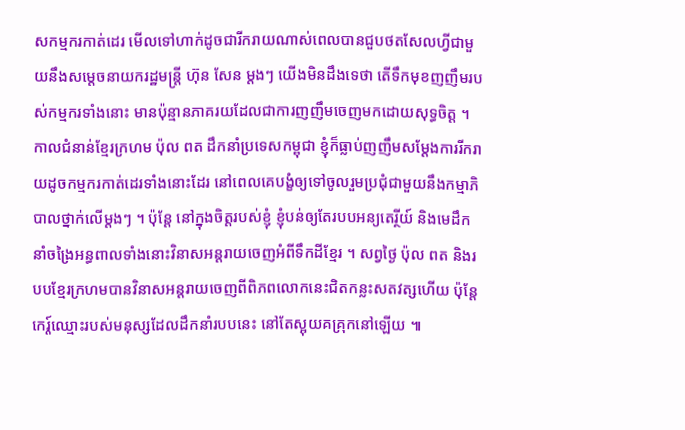សកម្មករកាត់ដេរ មើលទៅហាក់ដូចជារីករាយណាស់ពេលបានជួបថតសែលហ្វីជាមួយនឹងសម្តេចនាយករដ្ឋមន្ត្រី ហ៊ុន សែន ម្តងៗ យើងមិនដឹងទេថា តើទឹកមុខញញឹមរបស់កម្មករទាំងនោះ មានប៉ុន្មានភាគរយដែលជាការញញឹមចេញមកដោយសុទ្ធចិត្ត ។ កាលជំនាន់ខ្មែរក្រហម ប៉ុល ពត ដឹកនាំប្រទេសកម្ពុជា ខ្ញុំក៏ធ្លាប់ញញឹមសម្តែងការរីករាយដូចកម្មករកាត់ដេរទាំងនោះដែរ នៅពេលគេបង្ខំឲ្យទៅចូលរួមប្រជុំជាមួយនឹងកម្មាភិបាលថ្នាក់លើម្តងៗ ។ ប៉ុន្តែ នៅក្នុងចិត្តរបស់ខ្ញុំ ខ្ញុំបន់ឲ្យតែរបបអន្យតេរ្ថីយ៍ និងមេដឹកនាំចង្រៃអន្ធពាលទាំងនោះវិនាសអន្តរាយចេញអំពីទឹកដីខ្មែរ ។ សព្វថ្ងៃ ប៉ុល ពត និងរបបខ្មែរក្រហមបានវិនាសអន្តរាយចេញពីពិភពលោកនេះជិតកន្លះសតវត្សហើយ ប៉ុន្តែ កេរ្ត៍ឈ្មោះរបស់មនុស្សដែលដឹកនាំរបបនេះ នៅតែស្អុយគគ្រុកនៅឡើយ ៕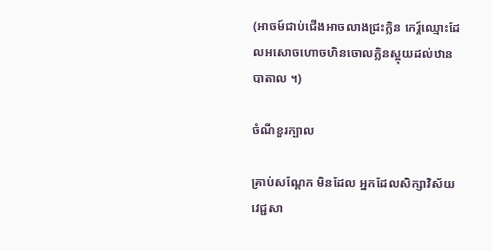(អាចម៍ជាប់ជើងអាចលាងជ្រះក្លិន កេរ្ត៍ឈ្មោះដែលអសោចហោចហិនចោលក្លិនស្អុយដល់ឋានបាតាល ។)

ចំណីខួរក្បាល

គ្រាប់សណ្តែក មិនដែល អ្នកដែលសិក្សាវិស័យវេជ្ជសា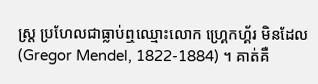ស្ត្រ ប្រហែលជាធ្លាប់ឮឈ្មោះលោក ហ្គ្រេកហ្គ័រ មិនដែល (Gregor Mendel, 1822-1884) ។ គាត់គឺ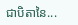ជាបិតានៃ...